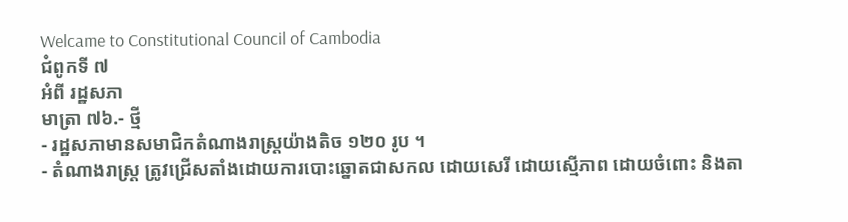Welcame to Constitutional Council of Cambodia
ជំពូកទី ៧
អំពី រដ្ឋសភា
មាត្រា ៧៦.- ថ្មី
- រដ្ឋសភាមានសមាជិកតំណាងរាស្រ្តយ៉ាងតិច ១២០ រូប ។
- តំណាងរាស្រ្ត ត្រូវជ្រើសតាំងដោយការបោះឆ្នោតជាសកល ដោយសេរី ដោយស្មើភាព ដោយចំពោះ និងតា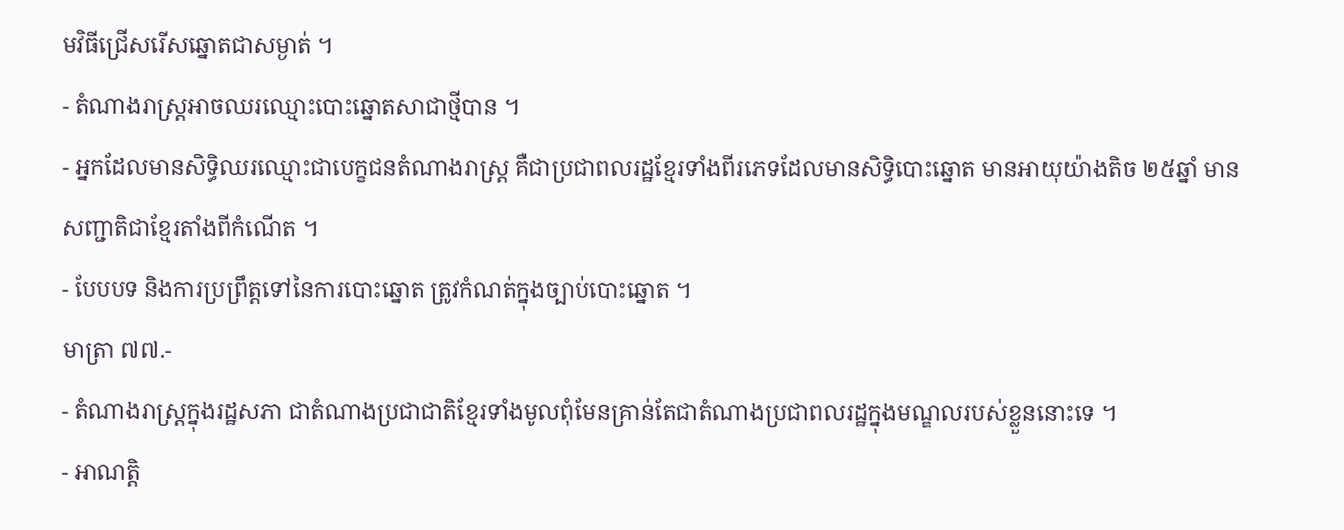មវិធីជ្រើសរើសឆ្នោតជាសម្ងាត់ ។
- តំណាងរាស្រ្តអាចឈរឈ្មោះបោះឆ្នោតសាជាថ្មីបាន ។
- អ្នកដែលមានសិទ្ធិឈរឈ្មោះជាបេក្ខជនតំណាងរាស្រ្ត គឺជាប្រជាពលរដ្ឋខ្មែរទាំងពីរភេទដែលមានសិទ្ធិបោះឆ្នោត មានអាយុយ៉ាងតិច ២៥ឆ្នាំ មានសញ្ជាតិជាខ្មែរតាំងពីកំណើត ។
- បែបបទ និងការប្រព្រឹត្តទៅនៃការបោះឆ្នោត ត្រូវកំណត់ក្នុងច្បាប់បោះឆ្នោត ។
មាត្រា ៧៧.-
- តំណាងរាស្រ្តក្នុងរដ្ឋសភា ជាតំណាងប្រជាជាតិខ្មែរទាំងមូលពុំមែនគ្រាន់តែជាតំណាងប្រជាពលរដ្ឋក្នុងមណ្ឌលរបស់ខ្លួននោះទេ ។
- អាណត្តិ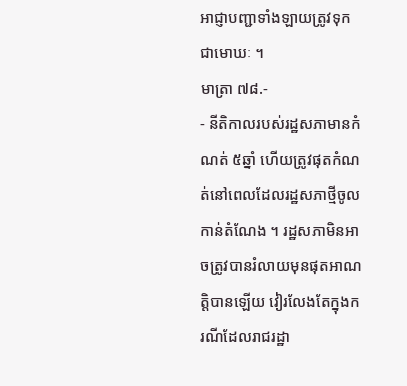អាជ្ញាបញ្ជាទាំងឡាយត្រូវទុកជាមោឃៈ ។
មាត្រា ៧៨.-
- នីតិកាលរបស់រដ្ឋសភាមានកំណត់ ៥ឆ្នាំ ហើយត្រូវផុតកំណត់នៅពេលដែលរដ្ឋសភាថ្មីចូលកាន់តំណែង ។ រដ្ឋសភាមិនអាចត្រូវបានរំលាយមុនផុតអាណត្តិបានឡើយ វៀរលែងតែក្នុងករណីដែលរាជរដ្ឋា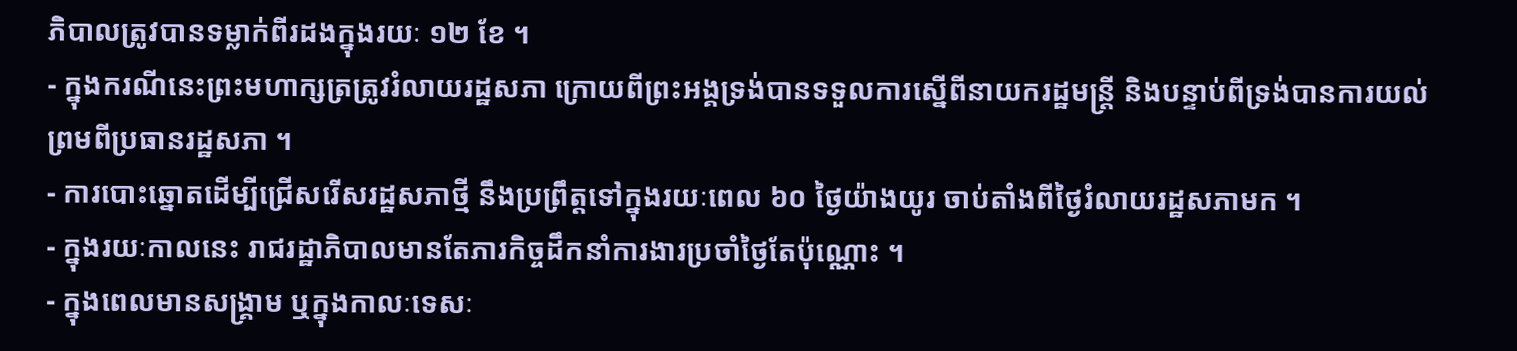ភិបាលត្រូវបានទម្លាក់ពីរដងក្នុងរយៈ ១២ ខែ ។
- ក្នុងករណីនេះព្រះមហាក្សត្រត្រូវរំលាយរដ្ឋសភា ក្រោយពីព្រះអង្គទ្រង់បានទទួលការស្នើពីនាយករដ្ឋមន្រ្តី និងបន្ទាប់ពីទ្រង់បានការយល់ព្រមពីប្រធានរដ្ឋសភា ។
- ការបោះឆ្នោតដើម្បីជ្រើសរើសរដ្ឋសភាថ្មី នឹងប្រព្រឹត្តទៅក្នុងរយៈពេល ៦០ ថ្ងៃយ៉ាងយូរ ចាប់តាំងពីថ្ងៃរំលាយរដ្ឋសភាមក ។
- ក្នុងរយៈកាលនេះ រាជរដ្ឋាភិបាលមានតែភារកិច្ចដឹកនាំការងារប្រចាំថ្ងៃតែប៉ុណ្ណោះ ។
- ក្នុងពេលមានសង្រ្គាម ឬក្នុងកាលៈទេសៈ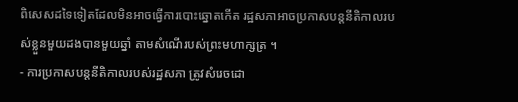ពិសេសដទៃទៀតដែលមិនអាចធ្វើការបោះឆ្នោតកើត រដ្ឋសភាអាចប្រកាសបន្តនីតិកាលរបស់ខ្លួនមួយដងបានមួយឆ្នាំ តាមសំណើរបស់ព្រះមហាក្សត្រ ។
- ការប្រកាសបន្តនីតិកាលរបស់រដ្ឋសភា ត្រូវសំរេចដោ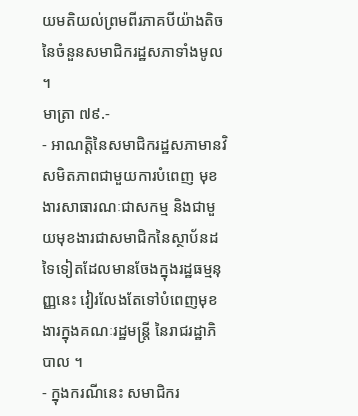យមតិយល់ព្រមពីរភាគបីយ៉ាងតិចនៃចំនួនសមាជិករដ្ឋសភាទាំងមូល ។
មាត្រា ៧៩.-
- អាណត្តិនៃសមាជិករដ្ឋសភាមានវិសមិតភាពជាមួយការបំពេញ មុខងារសាធារណៈជាសកម្ម និងជាមួយមុខងារជាសមាជិកនៃស្ថាប័នដទៃទៀតដែលមានចែងក្នុងរដ្ឋធម្មនុញ្ញនេះ វៀរលែងតែទៅបំពេញមុខងារក្នុងគណៈរដ្ឋមន្រ្តី នៃរាជរដ្ឋាភិបាល ។
- ក្នុងករណីនេះ សមាជិករ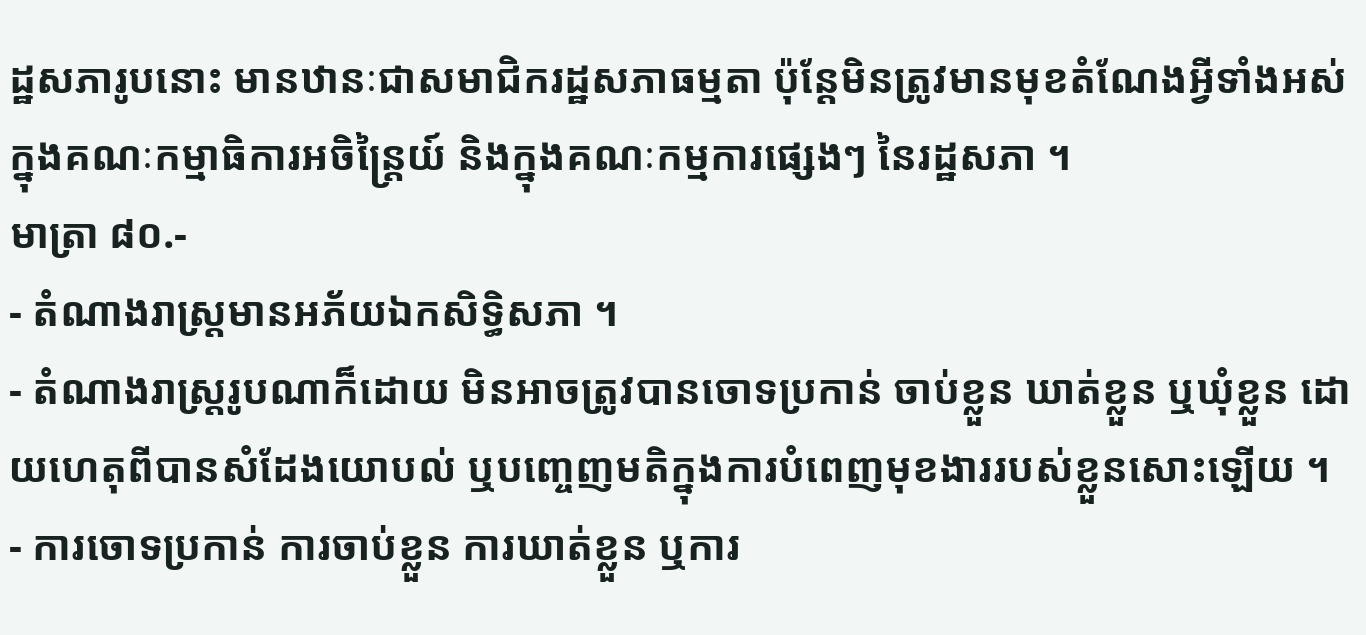ដ្ឋសភារូបនោះ មានឋានៈជាសមាជិករដ្ឋសភាធម្មតា ប៉ុន្តែមិនត្រូវមានមុខតំណែងអ្វីទាំងអស់ក្នុងគណៈកម្មាធិការអចិន្រ្តៃយ៍ និងក្នុងគណៈកម្មការផ្សេងៗ នៃរដ្ឋសភា ។
មាត្រា ៨០.-
- តំណាងរាស្រ្តមានអភ័យឯកសិទ្ធិសភា ។
- តំណាងរាស្រ្តរូបណាក៏ដោយ មិនអាចត្រូវបានចោទប្រកាន់ ចាប់ខ្លួន ឃាត់ខ្លួន ឬឃុំខ្លួន ដោយហេតុពីបានសំដែងយោបល់ ឬបញ្ចេញមតិក្នុងការបំពេញមុខងាររបស់ខ្លួនសោះឡើយ ។
- ការចោទប្រកាន់ ការចាប់ខ្លួន ការឃាត់ខ្លួន ឬការ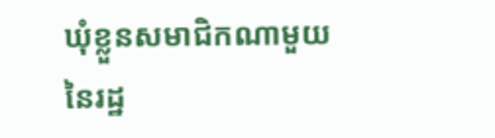ឃុំខ្លួនសមាជិកណាមួយនៃរដ្ឋ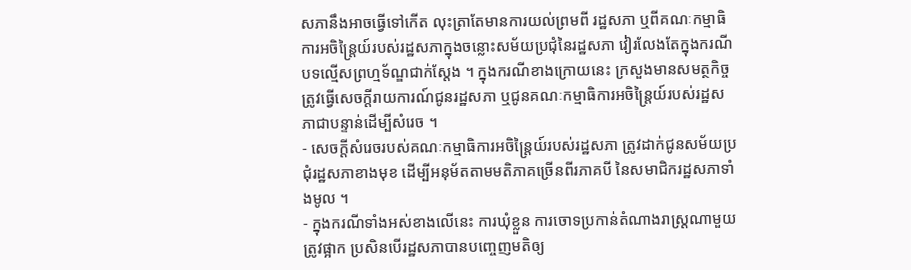សភានឹងអាចធ្វើទៅកើត លុះត្រាតែមានការយល់ព្រមពី រដ្ឋសភា ឬពីគណៈកម្មាធិការអចិន្រ្តៃយ៍របស់រដ្ឋសភាក្នុងចន្លោះសម័យប្រជុំនៃរដ្ឋសភា វៀរលែងតែក្នុងករណីបទល្មើសព្រហ្មទ័ណ្ឌជាក់ស្តែង ។ ក្នុងករណីខាងក្រោយនេះ ក្រសួងមានសមត្ថកិច្ចត្រូវធ្វើសេចក្តីរាយការណ៍ជូនរដ្ឋសភា ឬជូនគណៈកម្មាធិការអចិន្រ្តៃយ៍របស់រដ្ឋសភាជាបន្ទាន់ដើម្បីសំរេច ។
- សេចក្តីសំរេចរបស់គណៈកម្មាធិការអចិន្រ្តៃយ៍របស់រដ្ឋសភា ត្រូវដាក់ជូនសម័យប្រជុំរដ្ឋសភាខាងមុខ ដើម្បីអនុម័តតាមមតិភាគច្រើនពីរភាគបី នៃសមាជិករដ្ឋសភាទាំងមូល ។
- ក្នុងករណីទាំងអស់ខាងលើនេះ ការឃុំខ្លួន ការចោទប្រកាន់តំណាងរាស្រ្តណាមួយត្រូវផ្អាក ប្រសិនបើរដ្ឋសភាបានបញ្ចេញមតិឲ្យ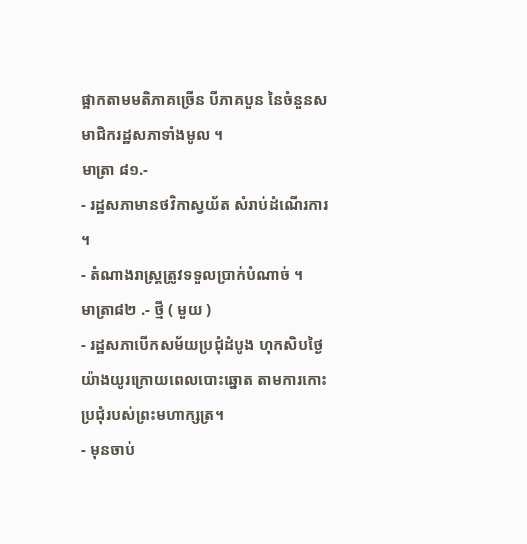ផ្អាកតាមមតិភាគច្រើន បីភាគបួន នៃចំនួនសមាជិករដ្ឋសភាទាំងមូល ។
មាត្រា ៨១.-
- រដ្ឋសភាមានថវិកាស្វយ័ត សំរាប់ដំណើរការ ។
- តំណាងរាស្រ្តត្រូវទទួលប្រាក់បំណាច់ ។
មាត្រា៨២ .- ថ្មី ( មួយ )
- រដ្ឋសភាបើកសម័យប្រជុំដំបូង ហុកសិបថ្ងៃយ៉ាងយូរក្រោយពេលបោះឆ្នោត តាមការកោះប្រជុំរបស់ព្រះមហាក្សត្រ។
- មុនចាប់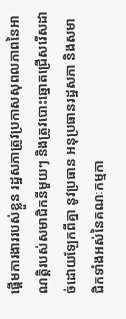ផ្តើមការងាររបស់ខ្លួន រដ្ឋសភាត្រូវប្រកាសសុពលភាពនៃអាណត្តិរបស់សមាជិកនីមួយៗ និងត្រូវបោះឆ្នោតជ្រើសរើសដាច់ដោយឡែកពីគ្នា នូវប្រធាន អនុប្រធានរដ្ឋសភា និងសមាជិកទាំងអស់នៃគណៈកម្មកា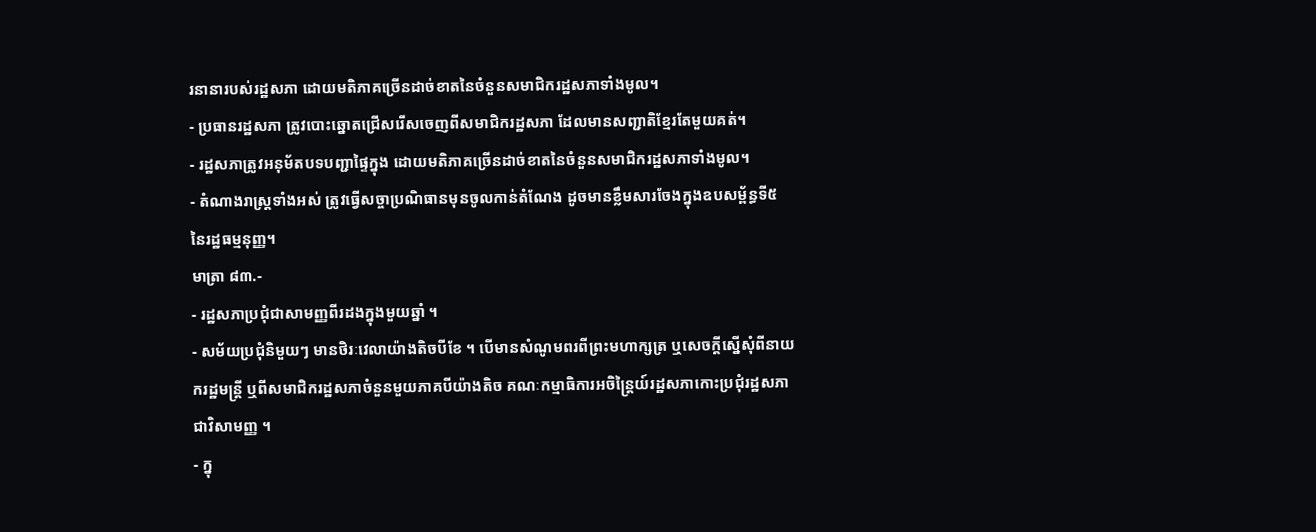រនានារបស់រដ្ឋសភា ដោយមតិភាគច្រើនដាច់ខាតនៃចំនួនសមាជិករដ្ឋសភាទាំងមូល។
- ប្រធានរដ្ឋសភា ត្រូវបោះឆ្នោតជ្រើសរើសចេញពីសមាជិករដ្ឋសភា ដែលមានសញ្ជាតិខ្មែរតែមួយគត់។
- រដ្ឋសភាត្រូវអនុម័តបទបញ្ជាផ្ទៃក្នុង ដោយមតិភាគច្រើនដាច់ខាតនៃចំនួនសមាជិករដ្ឋសភាទាំងមូល។
- តំណាងរាស្រ្តទាំងអស់ ត្រូវធ្វើសច្ចាប្រណិធានមុនចូលកាន់តំណែង ដូចមានខ្លឹមសារចែងក្នុងឧបសម្ព័ន្ធទី៥ នៃរដ្ឋធម្មនុញ្ញ។
មាត្រា ៨៣.-
- រដ្ឋសភាប្រជុំជាសាមញ្ញពីរដងក្នុងមួយឆ្នាំ ។
- សម័យប្រជុំនិមួយៗ មានថិរៈវេលាយ៉ាងតិចបីខែ ។ បើមានសំណូមពរពីព្រះមហាក្សត្រ ឬសេចក្តីស្នើសុំពីនាយករដ្ឋមន្រ្តី ឬពីសមាជិករដ្ឋសភាចំនួនមួយភាគបីយ៉ាងតិច គណៈកម្មាធិការអចិន្រ្តៃយ៍រដ្ឋសភាកោះប្រជុំរដ្ឋសភាជាវិសាមញ្ញ ។
- ក្នុ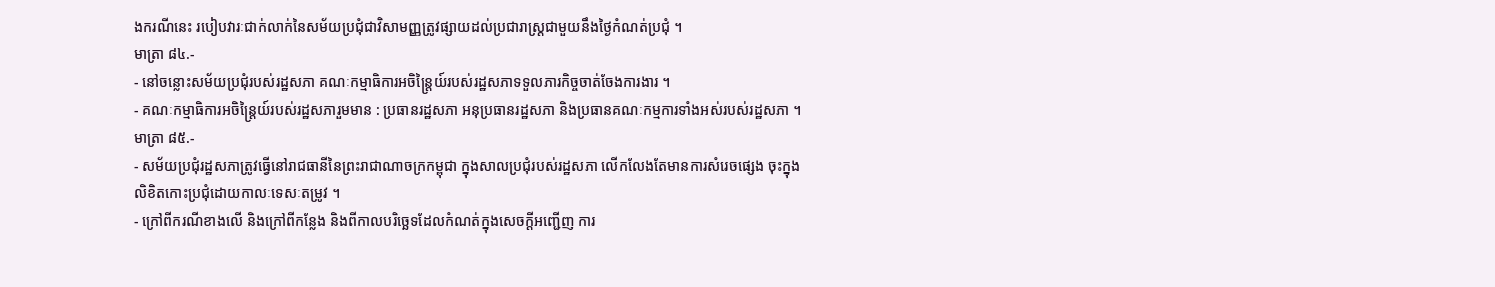ងករណីនេះ របៀបវារៈជាក់លាក់នៃសម័យប្រជុំជាវិសាមញ្ញត្រូវផ្សាយដល់ប្រជារាស្រ្តជាមួយនឹងថ្ងៃកំណត់ប្រជុំ ។
មាត្រា ៨៤.-
- នៅចន្លោះសម័យប្រជុំរបស់រដ្ឋសភា គណៈកម្មាធិការអចិន្រ្តៃយ៍របស់រដ្ឋសភាទទួលភារកិច្ចចាត់ចែងការងារ ។
- គណៈកម្មាធិការអចិន្រ្តៃយ៍របស់រដ្ឋសភារួមមាន : ប្រធានរដ្ឋសភា អនុប្រធានរដ្ឋសភា និងប្រធានគណៈកម្មការទាំងអស់របស់រដ្ឋសភា ។
មាត្រា ៨៥.-
- សម័យប្រជុំរដ្ឋសភាត្រូវធ្វើនៅរាជធានីនៃព្រះរាជាណាចក្រកម្ពុជា ក្នុងសាលប្រជុំរបស់រដ្ឋសភា លើកលែងតែមានការសំរេចផ្សេង ចុះក្នុងលិខិតកោះប្រជុំដោយកាលៈទេសៈតម្រូវ ។
- ក្រៅពីករណីខាងលើ និងក្រៅពីកន្លែង និងពីកាលបរិច្ឆេទដែលកំណត់ក្នុងសេចក្តីអញ្ជើញ ការ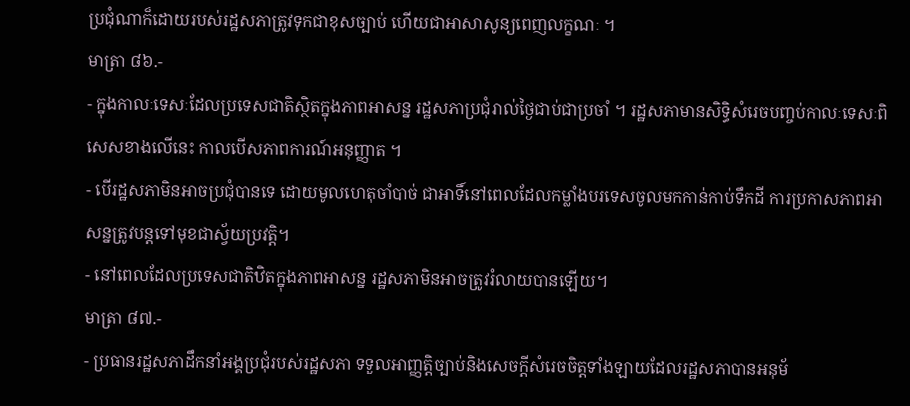ប្រជុំណាក៏ដោយរបស់រដ្ឋសភាត្រូវទុកជាខុសច្បាប់ ហើយជាអាសាសូន្យពេញលក្ខណៈ ។
មាត្រា ៨៦.-
- ក្នុងកាលៈទេសៈដែលប្រទេសជាតិស្ថិតក្នុងភាពអាសន្ន រដ្ឋសភាប្រជុំរាល់ថ្ងៃជាប់ជាប្រចាំ ។ រដ្ឋសភាមានសិទ្ធិសំរេចបញ្ចប់កាលៈទេសៈពិសេសខាងលើនេះ កាលបើសភាពការណ៍អនុញ្ញាត ។
- បើរដ្ឋសភាមិនអាចប្រជុំបានទេ ដោយមូលហេតុចាំបាច់ ជាអាទិ៍នៅពេលដែលកម្លាំងបរទេសចូលមកកាន់កាប់ទឹកដី ការប្រកាសភាពអាសន្នត្រូវបន្តទៅមុខជាស្វ័យប្រវត្តិ។
- នៅពេលដែលប្រទេសជាតិឋិតក្នុងភាពអាសន្ន រដ្ឋសភាមិនអាចត្រូវរំលាយបានឡើយ។
មាត្រា ៨៧.-
- ប្រធានរដ្ឋសភាដឹកនាំអង្គប្រជុំរបស់រដ្ឋសភា ទទួលអាញ្ញត្តិច្បាប់និងសេចក្តីសំរេចចិត្តទាំងឡាយដែលរដ្ឋសភាបានអនុម័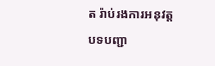ត រ៉ាប់រងការអនុវត្ត បទបញ្ជា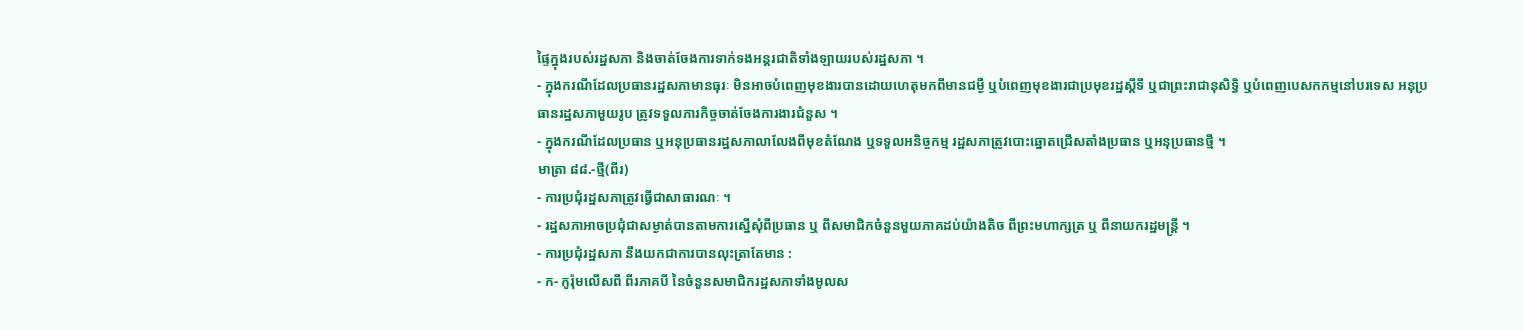ផ្ទៃក្នុងរបស់រដ្ឋសភា និងចាត់ចែងការទាក់ទងអន្តរជាតិទាំងឡាយរបស់រដ្ឋសភា ។
- ក្នុងករណីដែលប្រធានរដ្ឋសភាមានធុរៈ មិនអាចបំពេញមុខងារបានដោយហេតុមកពីមានជម្ងឺ ឬបំពេញមុខងារជាប្រមុខរដ្ឋស្តីទី ឬជាព្រះរាជានុសិទ្ធិ ឬបំពេញបេសកកម្មនៅបរទេស អនុប្រធានរដ្ឋសភាមួយរូប ត្រូវទទួលភារកិច្ចចាត់ចែងការងារជំនួស ។
- ក្នុងករណីដែលប្រធាន ឬអនុប្រធានរដ្ឋសភាលាលែងពីមុខតំណែង ឬទទួលអនិច្ចកម្ម រដ្ឋសភាត្រូវបោះឆ្នោតជ្រើសតាំងប្រធាន ឬអនុប្រធានថ្មី ។
មាត្រា ៨៨.-ថ្មី(ពីរ)
- ការប្រជុំរដ្ឋសភាត្រូវធ្វើជាសាធារណៈ ។
- រដ្ឋសភាអាចប្រជុំជាសម្ងាត់បានតាមការស្នើសុំពីប្រធាន ឬ ពីសមាជិកចំនួនមួយភាគដប់យ៉ាងតិច ពីព្រះមហាក្សត្រ ឬ ពីនាយករដ្ឋមន្រ្តី ។
- ការប្រជុំរដ្ឋសភា នឹងយកជាការបានលុះត្រាតែមាន :
- ក- កូរ៉ុមលើសពី ពីរភាគបី នៃចំនួនសមាជិករដ្ឋសភាទាំងមូលស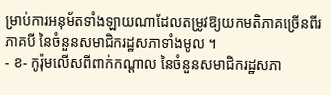ម្រាប់ការអនុម័តទាំងឡាយណាដែលតម្រូវឱ្យយកមតិភាគច្រើនពីរភាគបី នៃចំនួនសមាជិករដ្ឋសភាទាំងមូល ។
- ខ- កូរ៉ុមលើសពីពាក់កណ្តាល នៃចំនួនសមាជិករដ្ឋសភា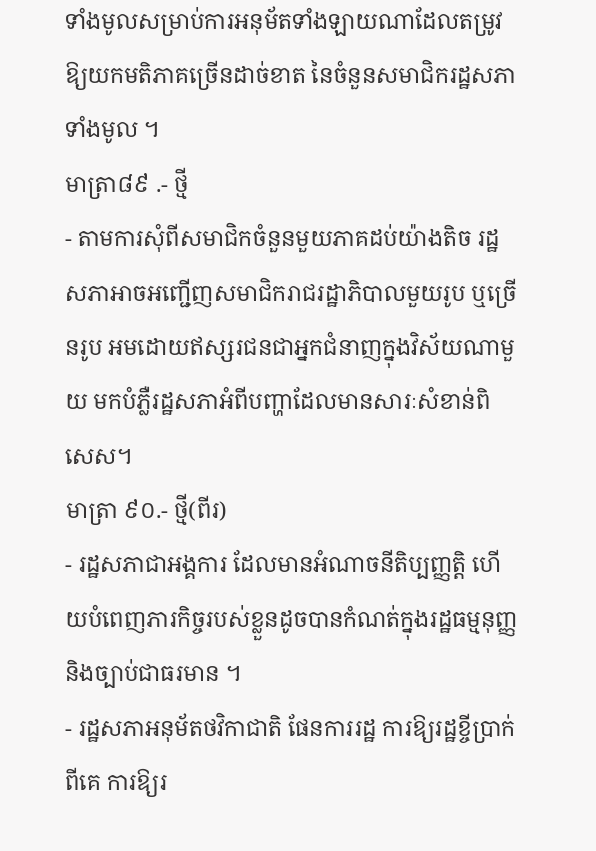ទាំងមូលសម្រាប់ការអនុម័តទាំងឡាយណាដែលតម្រូវឱ្យយកមតិភាគច្រើនដាច់ខាត នៃចំនួនសមាជិករដ្ឋសភាទាំងមូល ។
មាត្រា៨៩ .- ថ្មី
- តាមការសុំពីសមាជិកចំនួនមួយភាគដប់យ៉ាងតិច រដ្ឋសភាអាចអញ្ជើញសមាជិករាជរដ្ឋាភិបាលមួយរូប ឬច្រើនរូប អមដោយឥស្សរជនជាអ្នកជំនាញក្នុងវិស័យណាមួយ មកបំភ្លឺរដ្ឋសភាអំពីបញ្ហាដែលមានសារៈសំខាន់ពិសេស។
មាត្រា ៩០.- ថ្មី(ពីរ)
- រដ្ឋសភាជាអង្គការ ដែលមានអំណាចនីតិប្បញ្ញត្តិ ហើយបំពេញភារកិច្ចរបស់ខ្លួនដូចបានកំណត់ក្នុងរដ្ឋធម្មនុញ្ញ និងច្បាប់ជាធរមាន ។
- រដ្ឋសភាអនុម័តថវិកាជាតិ ផែនការរដ្ឋ ការឱ្យរដ្ឋខ្ចីប្រាក់ពីគេ ការឱ្យរ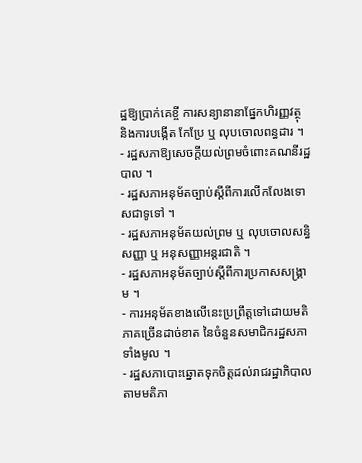ដ្ឋឱ្យប្រាក់គេខ្ចី ការសន្យានានាផ្នែកហិរញ្ញវត្ថុ និងការបង្កើត កែប្រែ ឬ លុបចោលពន្ធដារ ។
- រដ្ឋសភាឱ្យសេចក្តីយល់ព្រមចំពោះគណនីរដ្ឋបាល ។
- រដ្ឋសភាអនុម័តច្បាប់ស្តីពីការលើកលែងទោសជាទូទៅ ។
- រដ្ឋសភាអនុម័តយល់ព្រម ឬ លុបចោលសន្ធិសញ្ញា ឬ អនុសញ្ញាអន្តរជាតិ ។
- រដ្ឋសភាអនុម័តច្បាប់ស្តីពីការប្រកាសសង្រ្គាម ។
- ការអនុម័តខាងលើនេះប្រព្រឹត្តទៅដោយមតិភាគច្រើនដាច់ខាត នៃចំនួនសមាជិករដ្ឋសភាទាំងមូល ។
- រដ្ឋសភាបោះឆ្នោតទុកចិត្តដល់រាជរដ្ឋាភិបាលតាមមតិភា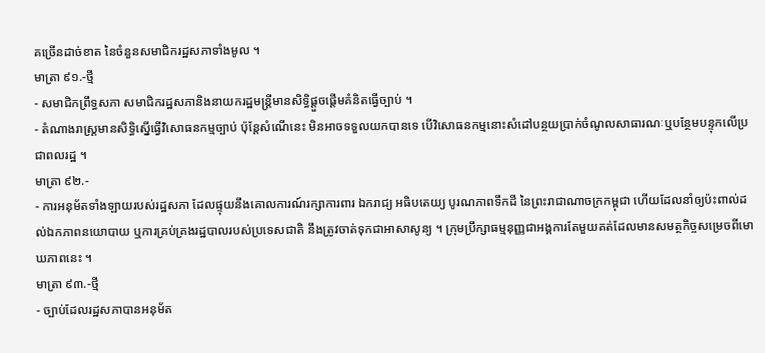គច្រើនដាច់ខាត នៃចំនួនសមាជិករដ្ឋសភាទាំងមូល ។
មាត្រា ៩១.-ថ្មី
- សមាជិកព្រឹទ្ធសភា សមាជិករដ្ឋសភានិងនាយករដ្ឋមន្រ្តីមានសិទ្ធិផ្តួចផ្តើមគំនិតធ្វើច្បាប់ ។
- តំណាងរាស្រ្តមានសិទ្ធិស្នើធ្វើវិសោធនកម្មច្បាប់ ប៉ុន្តែសំណើនេះ មិនអាចទទួលយកបានទេ បើវិសោធនកម្មនោះសំដៅបន្ថយប្រាក់ចំណូលសាធារណៈឬបន្ថែមបន្ទុកលើប្រជាពលរដ្ឋ ។
មាត្រា ៩២.-
- ការអនុម័តទាំងឡាយរបស់រដ្ឋសភា ដែលផ្ទុយនឹងគោលការណ៍រក្សាការពារ ឯករាជ្យ អធិបតេយ្យ បូរណភាពទឹកដី នៃព្រះរាជាណាចក្រកម្ពុជា ហើយដែលនាំឲ្យប៉ះពាល់ដល់ឯកភាពនយោបាយ ឬការគ្រប់គ្រងរដ្ឋបាលរបស់ប្រទេសជាតិ នឹងត្រូវចាត់ទុកជាអាសាសូន្យ ។ ក្រុមប្រឹក្សាធម្មនុញ្ញជាអង្គការតែមួយគត់ដែលមានសមត្ថកិច្ចសម្រេចពីមោឃភាពនេះ ។
មាត្រា ៩៣.-ថ្មី
- ច្បាប់ដែលរដ្ឋសភាបានអនុម័ត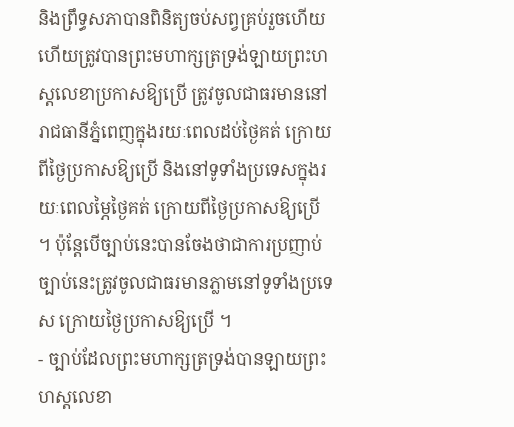និងព្រឹទ្ធសភាបានពិនិត្យចប់សព្វគ្រប់រួចហើយ ហើយត្រូវបានព្រះមហាក្សត្រទ្រង់ឡាយព្រះហស្តលេខាប្រកាសឱ្យប្រើ ត្រូវចូលជាធរមាននៅរាជធានីភ្នំពេញក្នុងរយៈពេលដប់ថ្ងៃគត់ ក្រោយពីថ្ងៃប្រកាសឱ្យប្រើ និងនៅទូទាំងប្រទេសក្នុងរយៈពេលម្ភៃថ្ងៃគត់ ក្រោយពីថ្ងៃប្រកាសឱ្យប្រើ ។ ប៉ុន្តែបើច្បាប់នេះបានចែងថាជាការប្រញាប់ ច្បាប់នេះត្រូវចូលជាធរមានភ្លាមនៅទូទាំងប្រទេស ក្រោយថ្ងៃប្រកាសឱ្យប្រើ ។
- ច្បាប់ដែលព្រះមហាក្សត្រទ្រង់បានឡាយព្រះហស្តលេខា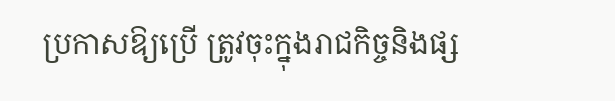ប្រកាសឱ្យប្រើ ត្រូវចុះក្នុងរាជកិច្ចនិងផ្ស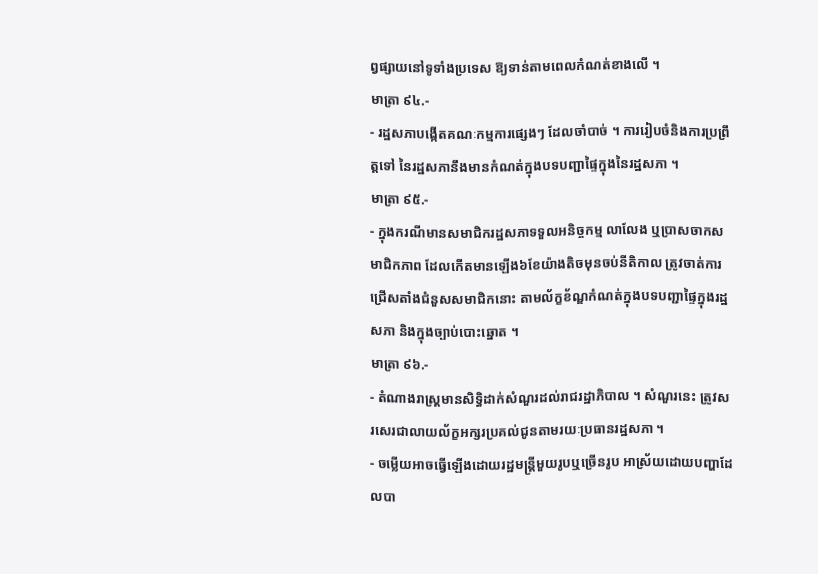ព្វផ្សាយនៅទូទាំងប្រទេស ឱ្យទាន់តាមពេលកំណត់ខាងលើ ។
មាត្រា ៩៤.-
- រដ្ឋសភាបង្កើតគណៈកម្មការផ្សេងៗ ដែលចាំបាច់ ។ ការរៀបចំនិងការប្រព្រឹត្តទៅ នៃរដ្ឋសភានឹងមានកំណត់ក្នុងបទបញ្ជាផ្ទៃក្នុងនៃរដ្ឋសភា ។
មាត្រា ៩៥.-
- ក្នុងករណីមានសមាជិករដ្ឋសភាទទួលអនិច្ចកម្ម លាលែង ឬប្រាសចាកសមាជិកភាព ដែលកើតមានឡើង៦ខែយ៉ាងតិចមុនចប់នីតិកាល ត្រូវចាត់ការជ្រើសតាំងជំនួសសមាជិកនោះ តាមល័ក្ខខ័ណ្ឌកំណត់ក្នុងបទបញ្ជាផ្ទៃក្នុងរដ្ឋសភា និងក្នុងច្បាប់បោះឆ្នោត ។
មាត្រា ៩៦.-
- តំណាងរាស្រ្តមានសិទ្ធិដាក់សំណួរដល់រាជរដ្ឋាភិបាល ។ សំណួរនេះ ត្រូវសរសេរជាលាយល័ក្ខអក្សរប្រគល់ជូនតាមរយៈប្រធានរដ្ឋសភា ។
- ចម្លើយអាចធ្វើឡើងដោយរដ្ឋមន្រ្តីមួយរូបឬច្រើនរូប អាស្រ័យដោយបញ្ហាដែលបា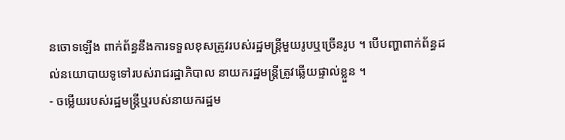នចោទឡើង ពាក់ព័ន្ធនឹងការទទួលខុសត្រូវរបស់រដ្ឋមន្រ្តីមួយរូបឬច្រើនរូប ។ បើបញ្ហាពាក់ព័ន្ធដល់នយោបាយទូទៅរបស់រាជរដ្ឋាភិបាល នាយករដ្ឋមន្រ្តីត្រូវឆ្លើយផ្ទាល់ខ្លួន ។
- ចម្លើយរបស់រដ្ឋមន្រ្តីឬរបស់នាយករដ្ឋម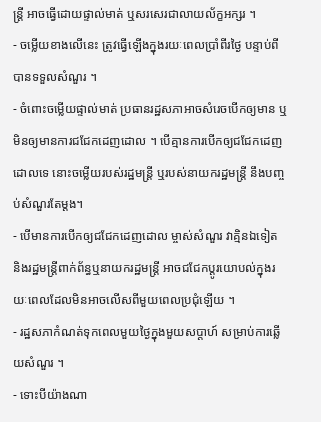ន្រ្តី អាចធ្វើដោយផ្ទាល់មាត់ ឬសរសេរជាលាយល័ក្ខអក្សរ ។
- ចម្លើយខាងលើនេះ ត្រូវធ្វើឡើងក្នុងរយៈពេលប្រាំពីរថ្ងៃ បន្ទាប់ពីបានទទួលសំណួរ ។
- ចំពោះចម្លើយផ្ទាល់មាត់ ប្រធានរដ្ឋសភាអាចសំរេចបើកឲ្យមាន ឬមិនឲ្យមានការជជែកដេញដោល ។ បើគ្មានការបើកឲ្យជជែកដេញដោលទេ នោះចម្លើយរបស់រដ្ឋមន្រ្តី ឬរបស់នាយករដ្ឋមន្រ្តី នឹងបញ្ចប់សំណួរតែម្តង។
- បើមានការបើកឲ្យជជែកដេញដោល ម្ចាស់សំណួរ វាគ្មិនឯទៀត និងរដ្ឋមន្រ្តីពាក់ព័ន្ធឬនាយករដ្ឋមន្រ្តី អាចជជែកប្តូរយោបល់ក្នុងរយៈពេលដែលមិនអាចលើសពីមួយពេលប្រជុំឡើយ ។
- រដ្ឋសភាកំណត់ទុកពេលមួយថ្ងៃក្នុងមួយសប្តាហ៍ សម្រាប់ការឆ្លើយសំណួរ ។
- ទោះបីយ៉ាងណា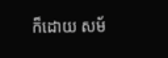ក៏ដោយ សម័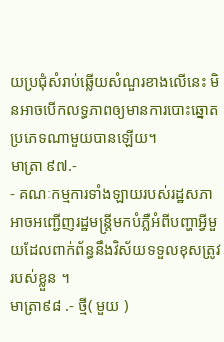យប្រជុំសំរាប់ឆ្លើយសំណួរខាងលើនេះ មិនអាចបើកលទ្ធភាពឲ្យមានការបោះឆ្នោតប្រភេទណាមួយបានឡើយ។
មាត្រា ៩៧.-
- គណៈកម្មការទាំងឡាយរបស់រដ្ឋសភា អាចអញ្ជើញរដ្ឋមន្រ្តីមកបំភ្លឺអំពីបញ្ហាអ្វីមួយដែលពាក់ព័ន្ធនឹងវិស័យទទួលខុសត្រូវរបស់ខ្លួន ។
មាត្រា៩៨ .- ថ្មី( មួយ )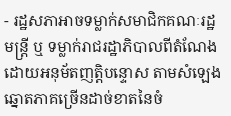- រដ្ឋសភាអាចទម្លាក់សមាជិកគណៈរដ្ឋមន្រ្តី ឬ ទម្លាក់រាជរដ្ឋាភិបាលពីតំណែង ដោយអនុម័តញត្តិបន្ទោស តាមសំឡេងឆ្នោតភាគច្រើនដាច់ខាតនៃចំ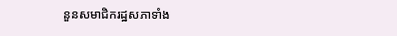នួនសមាជិករដ្ឋសភាទាំង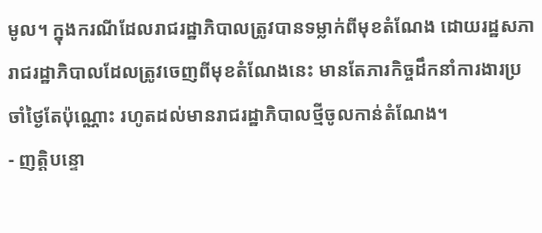មូល។ ក្នុងករណីដែលរាជរដ្ឋាភិបាលត្រូវបានទម្លាក់ពីមុខតំណែង ដោយរដ្ឋសភា រាជរដ្ឋាភិបាលដែលត្រូវចេញពីមុខតំណែងនេះ មានតែភារកិច្ចដឹកនាំការងារប្រចាំថ្ងៃតែប៉ុណ្ណោះ រហូតដល់មានរាជរដ្ឋាភិបាលថ្មីចូលកាន់តំណែង។
- ញត្តិបន្ទោ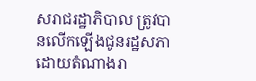សរាជរដ្ឋាភិបាល ត្រូវបានលើកឡើងជូនរដ្ឋសភាដោយតំណាងរា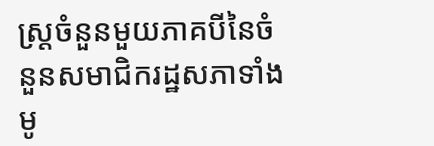ស្រ្តចំនួនមួយភាគបីនៃចំនួនសមាជិករដ្ឋសភាទាំងមូ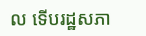ល ទើបរដ្ឋសភា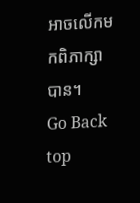អាចលើកមកពិភាក្សាបាន។
Go Back top